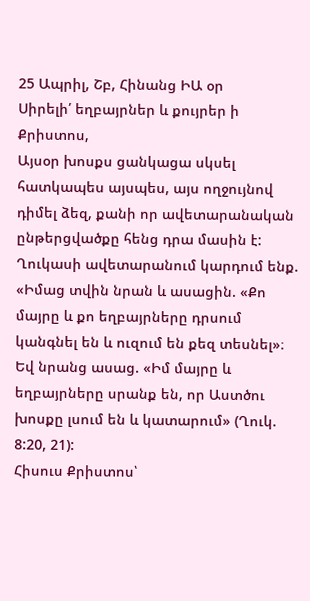25 Ապրիլ, Շբ, Հինանց ԻԱ օր
Սիրելի՛ եղբայրներ և քույրեր ի Քրիստոս,
Այսօր խոսքս ցանկացա սկսել հատկապես այսպես, այս ողջույնով դիմել ձեզ, քանի որ ավետարանական ընթերցվածքը հենց դրա մասին է: Ղուկասի ավետարանում կարդում ենք. «Իմաց տվին նրան և ասացին. «Քո մայրը և քո եղբայրները դրսում կանգնել են և ուզում են քեզ տեսնել»։ Եվ նրանց ասաց. «Իմ մայրը և եղբայրները սրանք են, որ Աստծու խոսքը լսում են և կատարում» (Ղուկ. 8:20, 21):
Հիսուս Քրիստոս՝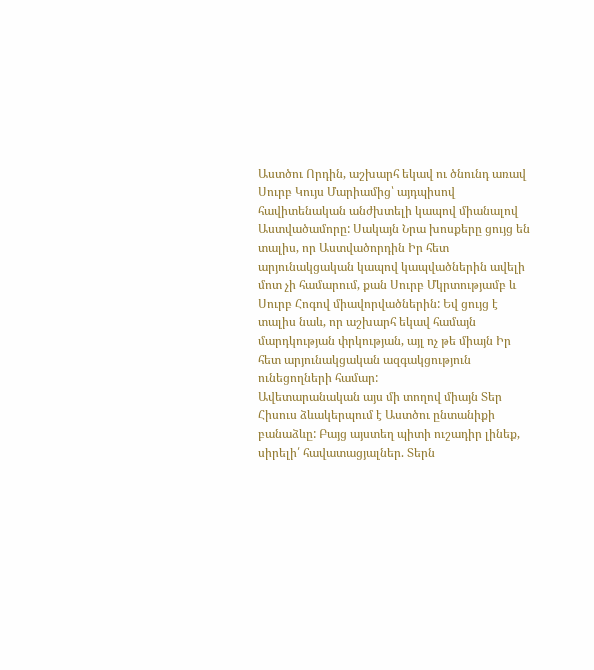Աստծու Որդին, աշխարհ եկավ ու ծնունդ առավ Սուրբ Կույս Մարիամից՝ այդպիսով հավիտենական անժխտելի կապով միանալով Աստվածամորը: Սակայն Նրա խոսքերը ցույց են տալիս, որ Աստվածորդին Իր հետ արյունակցական կապով կապվածներին ավելի մոտ չի համարում, քան Սուրբ Մկրտությամբ և Սուրբ Հոգով միավորվածներին: Եվ ցույց է տալիս նաև, որ աշխարհ եկավ համայն մարդկության փրկության, այլ ոչ թե միայն Իր հետ արյունակցական ազգակցություն ունեցողների համար:
Ավետարանական այս մի տողով միայն Տեր Հիսուս ձևակերպում է Աստծու ընտանիքի բանաձևը: Բայց այստեղ պիտի ուշադիր լինեք, սիրելի՛ հավատացյալներ. Տերն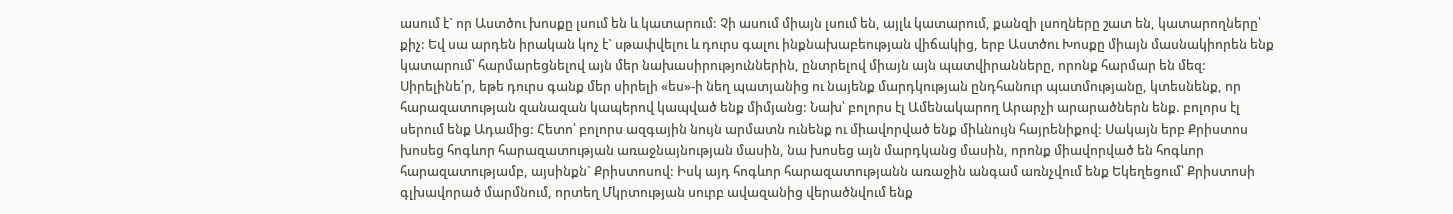ասում է` որ Աստծու խոսքը լսում են և կատարում: Չի ասում միայն լսում են, այլև կատարում, քանզի լսողները շատ են, կատարողները՝ քիչ: Եվ սա արդեն իրական կոչ է` սթափվելու և դուրս գալու ինքնախաբեության վիճակից, երբ Աստծու Խոսքը միայն մասնակիորեն ենք կատարում՝ հարմարեցնելով այն մեր նախասիրություններին, ընտրելով միայն այն պատվիրանները, որոնք հարմար են մեզ:
Սիրելինե՛ր, եթե դուրս գանք մեր սիրելի «ես»-ի նեղ պատյանից ու նայենք մարդկության ընդհանուր պատմությանը, կտեսնենք, որ հարազատության զանազան կապերով կապված ենք միմյանց: Նախ՝ բոլորս էլ Ամենակարող Արարչի արարածներն ենք. բոլորս էլ սերում ենք Ադամից: Հետո՝ բոլորս ազգային նույն արմատն ունենք ու միավորված ենք միևնույն հայրենիքով: Սակայն երբ Քրիստոս խոսեց հոգևոր հարազատության առաջնայնության մասին, նա խոսեց այն մարդկանց մասին, որոնք միավորված են հոգևոր հարազատությամբ, այսինքն` Քրիստոսով: Իսկ այդ հոգևոր հարազատությանն առաջին անգամ առնչվում ենք Եկեղեցում՝ Քրիստոսի գլխավորած մարմնում, որտեղ Մկրտության սուրբ ավազանից վերածնվում ենք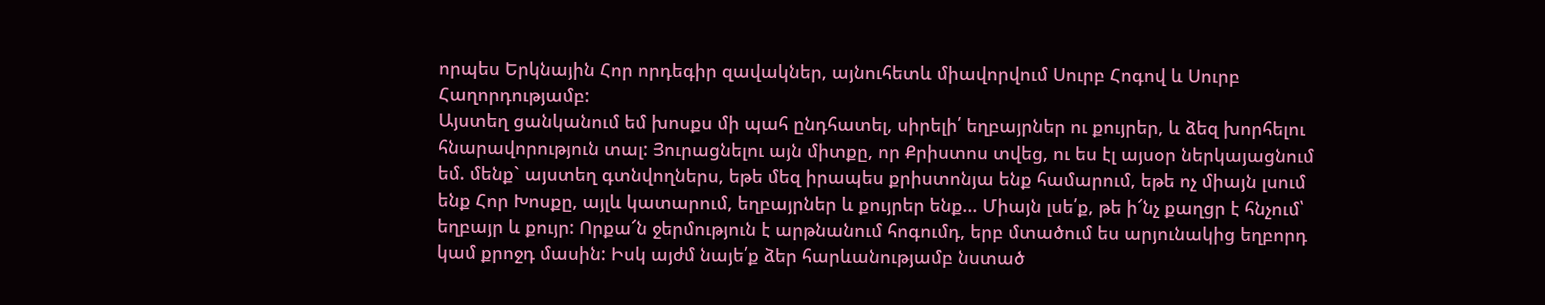որպես Երկնային Հոր որդեգիր զավակներ, այնուհետև միավորվում Սուրբ Հոգով և Սուրբ Հաղորդությամբ:
Այստեղ ցանկանում եմ խոսքս մի պահ ընդհատել, սիրելի՛ եղբայրներ ու քույրեր, և ձեզ խորհելու հնարավորություն տալ: Յուրացնելու այն միտքը, որ Քրիստոս տվեց, ու ես էլ այսօր ներկայացնում եմ. մենք` այստեղ գտնվողներս, եթե մեզ իրապես քրիստոնյա ենք համարում, եթե ոչ միայն լսում ենք Հոր Խոսքը, այլև կատարում, եղբայրներ և քույրեր ենք... Միայն լսե՛ք, թե ի՜նչ քաղցր է հնչում՝ եղբայր և քույր: Որքա՜ն ջերմություն է արթնանում հոգումդ, երբ մտածում ես արյունակից եղբորդ կամ քրոջդ մասին: Իսկ այժմ նայե՛ք ձեր հարևանությամբ նստած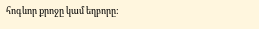հոգևոր քրոջը կամ եղբորը: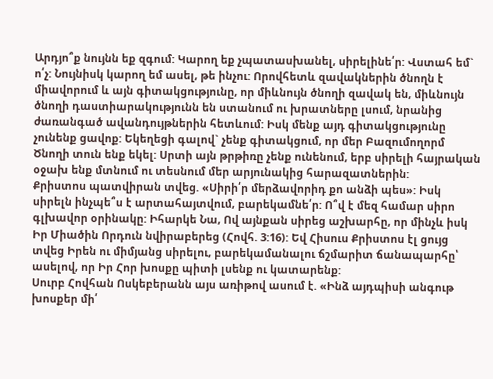Արդյո՞ք նույնն եք զգում: Կարող եք չպատասխանել, սիրելինե՛ր: Վստահ եմ` ո՛չ: Նույնիսկ կարող եմ ասել, թե ինչու: Որովհետև զավակներին ծնողն է միավորում և այն գիտակցությունը, որ միևնույն ծնողի զավակ են, միևնույն ծնողի դաստիարակությունն են ստանում ու խրատները լսում, նրանից ժառանգած ավանդույթներին հետևում: Իսկ մենք այդ գիտակցությունը չունենք ցավոք: Եկեղեցի գալով` չենք գիտակցում, որ մեր Բազումողորմ Ծնողի տուն ենք եկել: Սրտի այն թրթիռը չենք ունենում, երբ սիրելի հայրական օջախ ենք մտնում ու տեսնում մեր արյունակից հարազատներին:
Քրիստոս պատվիրան տվեց. «Սիրի՛ր մերձավորիդ քո անձի պես»: Իսկ սիրելն ինչպե՞ս է արտահայտվում, բարեկամնե՛ր: Ո՞վ է մեզ համար սիրո գլխավոր օրինակը: Իհարկե Նա, Ով այնքան սիրեց աշխարհը, որ մինչև իսկ Իր Միածին Որդուն նվիրաբերեց (Հովհ. 3:16): Եվ Հիսուս Քրիստոս էլ ցույց տվեց Իրեն ու միմյանց սիրելու, բարեկամանալու ճշմարիտ ճանապարհը՝ ասելով, որ Իր Հոր խոսքը պիտի լսենք ու կատարենք:
Սուրբ Հովհան Ոսկեբերանն այս առիթով ասում է. «Ինձ այդպիսի անգութ խոսքեր մի՛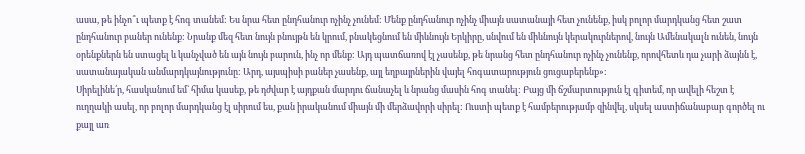ասա, թե ինչո՞ւ պետք է հոգ տանեմ: Ես նրա հետ ընդհանուր ոչինչ չունեմ: Մենք ընդհանուր ոչինչ միայն սատանայի հետ չունենք, իսկ բոլոր մարդկանց հետ շատ ընդհանուր բաներ ունենք: Նրանք մեզ հետ նույն բնույթն են կրում, բնակեցնում են միևնույն Երկիրը, սնվում են միևնույն կերակուրներով, նույն Ամենակալն ունեն, նույն օրենքներն են ստացել և կանչված են այն նույն բարուն, ինչ որ մենք: Այդ պատճառով էլ չասենք, թե նրանց հետ ընդհանուր ոչինչ չունենք, որովհետև դա չարի ձայնն է, սատանայական անմարդկայնությունը: Արդ, այսպիսի բաներ չասենք, այլ եղբայրներին վայել հոգատարություն ցուցաբերենք»:
Սիրելինե՛ր, հասկանում եմ` հիմա կասեք, թե դժվար է այդքան մարդու ճանաչել և նրանց մասին հոգ տանել: Բայց մի ճշմարտություն էլ գիտեմ, որ ավելի հեշտ է ուղղակի ասել, որ բոլոր մարդկանց էլ սիրում ես, քան իրականում միայն մի մերձավորի սիրել: Ուստի պետք է համբերությամբ զինվել, սկսել աստիճանաբար գործել ու քայլ առ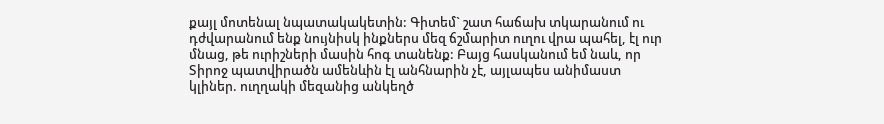քայլ մոտենալ նպատակակետին: Գիտեմ` շատ հաճախ տկարանում ու դժվարանում ենք նույնիսկ ինքներս մեզ ճշմարիտ ուղու վրա պահել, էլ ուր մնաց, թե ուրիշների մասին հոգ տանենք: Բայց հասկանում եմ նաև, որ Տիրոջ պատվիրածն ամենևին էլ անհնարին չէ, այլապես անիմաստ կլիներ. ուղղակի մեզանից անկեղծ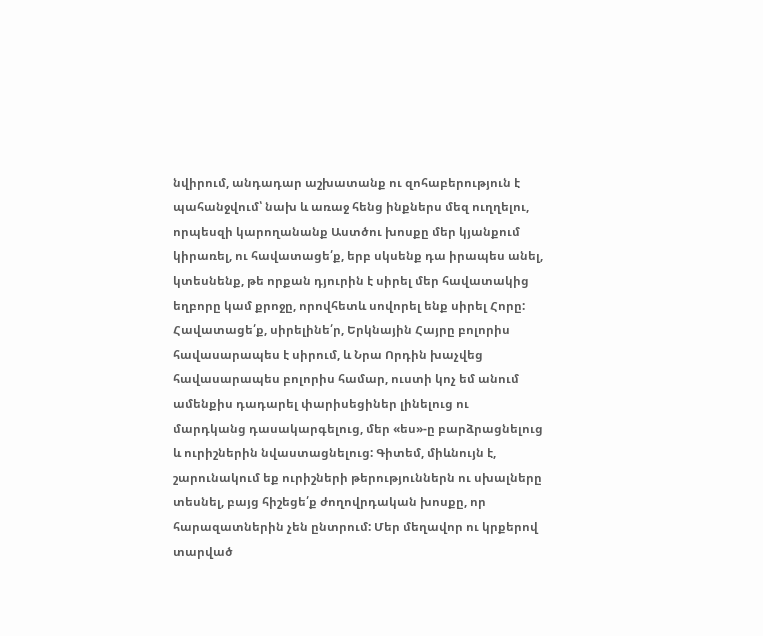նվիրում, անդադար աշխատանք ու զոհաբերություն է պահանջվում՝ նախ և առաջ հենց ինքներս մեզ ուղղելու, որպեսզի կարողանանք Աստծու խոսքը մեր կյանքում կիրառել, ու հավատացե՛ք, երբ սկսենք դա իրապես անել, կտեսնենք, թե որքան դյուրին է սիրել մեր հավատակից եղբորը կամ քրոջը, որովհետև սովորել ենք սիրել Հորը: Հավատացե՛ք, սիրելինե՛ր, Երկնային Հայրը բոլորիս հավասարապես է սիրում, և Նրա Որդին խաչվեց հավասարապես բոլորիս համար, ուստի կոչ եմ անում ամենքիս դադարել փարիսեցիներ լինելուց ու մարդկանց դասակարգելուց, մեր «ես»-ը բարձրացնելուց և ուրիշներին նվաստացնելուց: Գիտեմ, միևնույն է, շարունակում եք ուրիշների թերություններն ու սխալները տեսնել, բայց հիշեցե՛ք ժողովրդական խոսքը, որ հարազատներին չեն ընտրում: Մեր մեղավոր ու կրքերով տարված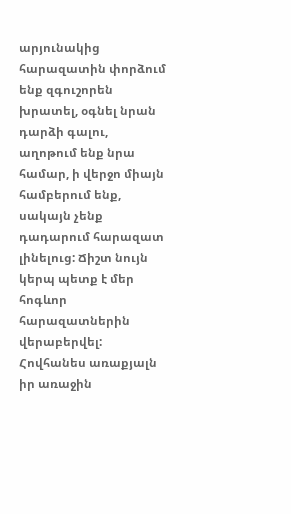արյունակից հարազատին փորձում ենք զգուշորեն խրատել, օգնել նրան դարձի գալու, աղոթում ենք նրա համար, ի վերջո միայն համբերում ենք, սակայն չենք դադարում հարազատ լինելուց: Ճիշտ նույն կերպ պետք է մեր հոգևոր հարազատներին վերաբերվել: Հովհանես առաքյալն իր առաջին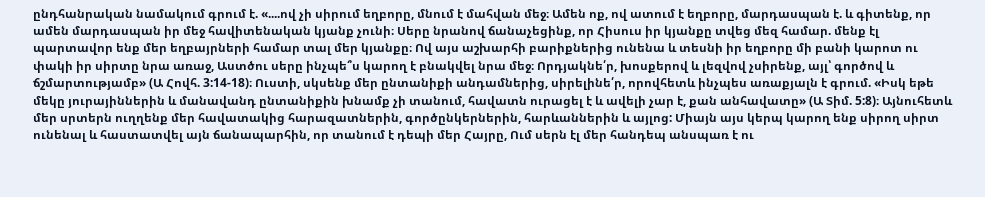ընդհանրական նամակում գրում է. «....ով չի սիրում եղբորը, մնում է մահվան մեջ։ Ամեն ոք, ով ատում է եղբորը, մարդասպան է. և գիտենք, որ ամեն մարդասպան իր մեջ հավիտենական կյանք չունի։ Սերը նրանով ճանաչեցինք, որ Հիսուս իր կյանքը տվեց մեզ համար. մենք էլ պարտավոր ենք մեր եղբայրների համար տալ մեր կյանքը։ Ով այս աշխարհի բարիքներից ունենա և տեսնի իր եղբորը մի բանի կարոտ ու փակի իր սիրտը նրա առաջ, Աստծու սերը ինչպե՞ս կարող է բնակվել նրա մեջ։ Որդյակնե՛ր, խոսքերով և լեզվով չսիրենք, այլ՝ գործով և ճշմարտությամբ» (Ա Հովհ. 3:14-18)։ Ուստի, սկսենք մեր ընտանիքի անդամներից, սիրելինե՛ր, որովհետև ինչպես առաքյալն է գրում. «Իսկ եթե մեկը յուրայիններին և մանավանդ ընտանիքին խնամք չի տանում, հավատն ուրացել է և ավելի չար է, քան անհավատը» (Ա Տիմ. 5:8)։ Այնուհետև մեր սրտերն ուղղենք մեր հավատակից հարազատներին, գործընկերներին, հարևաններին և այլոց: Միայն այս կերպ կարող ենք սիրող սիրտ ունենալ և հաստատվել այն ճանապարհին, որ տանում է դեպի մեր Հայրը, Ում սերն էլ մեր հանդեպ անսպառ է ու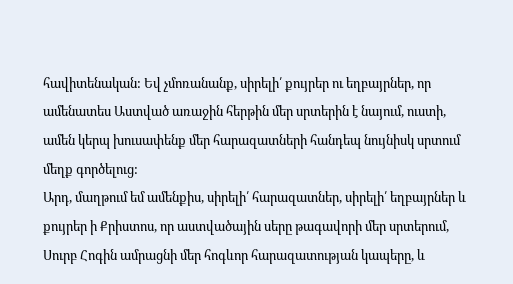հավիտենական: Եվ չմոռանանք, սիրելի՛ քույրեր ու եղբայրներ, որ ամենատես Աստված առաջին հերթին մեր սրտերին է նայում, ուստի, ամեն կերպ խուսափենք մեր հարազատների հանդեպ նույնիսկ սրտում մեղք գործելուց:
Արդ, մաղթում եմ ամենքիս, սիրելի՛ հարազատներ, սիրելի՛ եղբայրներ և քույրեր ի Քրիստոս, որ աստվածային սերը թագավորի մեր սրտերում, Սուրբ Հոգին ամրացնի մեր հոգևոր հարազատության կապերը, և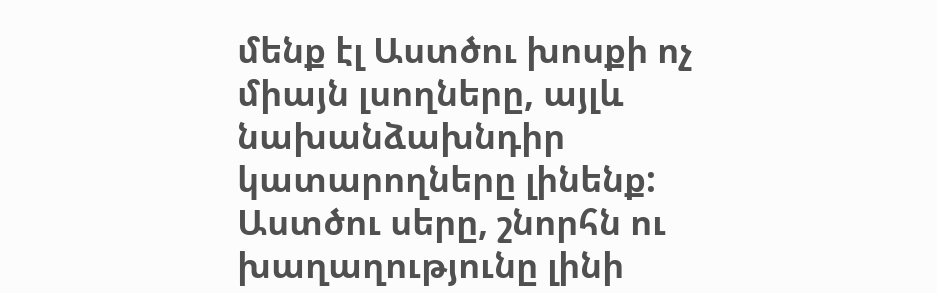մենք էլ Աստծու խոսքի ոչ միայն լսողները, այլև նախանձախնդիր կատարողները լինենք: Աստծու սերը, շնորհն ու խաղաղությունը լինի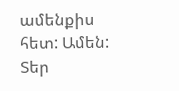ամենքիս հետ: Ամեն:
Տեր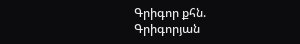Գրիգոր քհն. Գրիգորյան